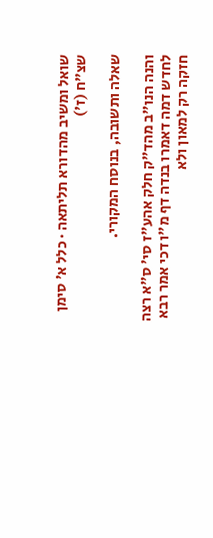שואל ומשיב מהדורא תליתאה · כלל א׳ סימן שצ״ח (ז׳)

שאלה ותשובה, בנוסח המקורי.

והנה הנו"ב מהד"ק חלק אהע"ז סי' ס"א רצה לחדש דמה דאמרו בנדה דף מ"ו דכי אמר רבא חזקה רק למאון ולא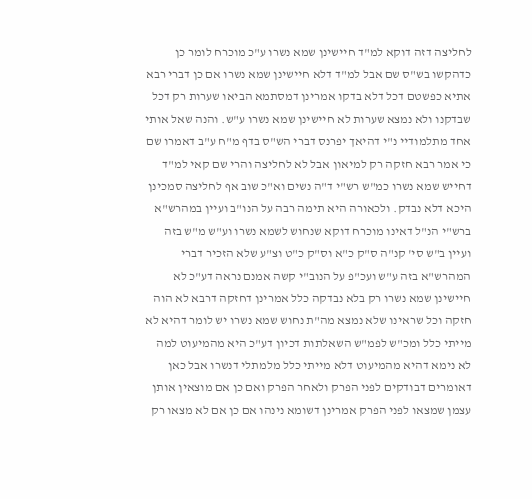לחליצה דזה דוקא למ"ד חיישינן שמא נשרו ע"כ מוכרח לומר כן כדהקשו בש"ס שם אבל למ"ד דלא חיישינן שמא נשרו אם כן דברי רבא אתיא כפשטם דכל דלא בדקו אמרינן דמסתמא הביאו שערות רק דכל שבדקנו ולא נמצא שערות לא חיישינן שמא נשרו ע"ש. והנה שאל אותי אחד מתלמודיי נ"י דהיאך יפרנס דברי הש"ס בדף מ"ח ע"ב דאמרו שם כי אמר רבא חזקה רק למיאון אבל לא לחליצה והרי שם קאי למ"ד דחייש שמא נשרו כמ"ש רש"י ד"ה נשים וא"כ שוב אף לחליצה סמכינן היכא דלא נבדק. ולכאורה היא תימה רבה על הנו"ב ועיין במהרש"א ברש"י הנ"ל דאינו מוכרח דוקא שנחוש לשמא נשרו וע"ש מ"ש בזה ועיין ב"ש סי' קנ"ה ס"ק כ"א וס"ק כ"ט וצ"ע שלא הזכיר דברי המהרש"א בזה ע"ש ועכ"פ על הנוב"י קשה אמנם נראה דע"כ לא חיישינן שמא נשרו רק בלא נבדקה כלל אמרינן דחזקה דרבא לא הוה חזקה וכל שראינו שלא נמצא מה"ת נחוש שמא נשרו יש לומר דהיא לא מייתי כלל ומכ"ש לפמ"ש השאלתות דכיון דע"כ היא מהמיעוט למה לא נימא דהיא מהמיעוט דלא מייתי כלל מלמתלי דנשרו אבל כאן דאומרים דבודקים לפני הפרק ולאחר הפרק ואם כן אם מוצאין אותן עצמן שמצאו לפני הפרק אמרינן דשומא נינהו אם כן אם לא מצאו רק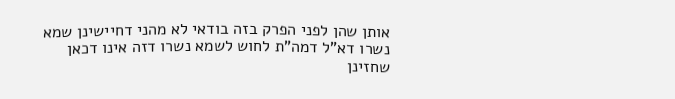אותן שהן לפני הפרק בזה בודאי לא מהני דחיישינן שמא נשרו דא"ל דמה"ת לחוש לשמא נשרו דזה אינו דכאן שחזינן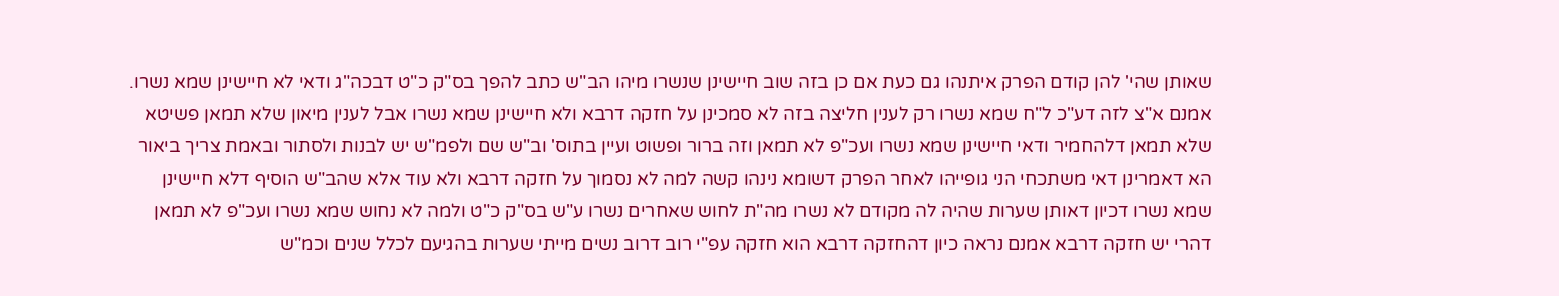שאותן שהי' להן קודם הפרק איתנהו גם כעת אם כן בזה שוב חיישינן שנשרו מיהו הב"ש כתב להפך בס"ק כ"ט דבכה"ג ודאי לא חיישינן שמא נשרו. אמנם א"צ לזה דע"כ ל"ח שמא נשרו רק לענין חליצה בזה לא סמכינן על חזקה דרבא ולא חיישינן שמא נשרו אבל לענין מיאון שלא תמאן פשיטא שלא תמאן דלהחמיר ודאי חיישינן שמא נשרו ועכ"פ לא תמאן וזה ברור ופשוט ועיין בתוס' וב"ש שם ולפמ"ש יש לבנות ולסתור ובאמת צריך ביאור הא דאמרינן דאי משתכחי הני גופייהו לאחר הפרק דשומא נינהו קשה למה לא נסמוך על חזקה דרבא ולא עוד אלא שהב"ש הוסיף דלא חיישינן שמא נשרו דכיון דאותן שערות שהיה לה מקודם לא נשרו מה"ת לחוש שאחרים נשרו ע"ש בס"ק כ"ט ולמה לא נחוש שמא נשרו ועכ"פ לא תמאן דהרי יש חזקה דרבא אמנם נראה כיון דהחזקה דרבא הוא חזקה עפ"י רוב דרוב נשים מייתי שערות בהגיעם לכלל שנים וכמ"ש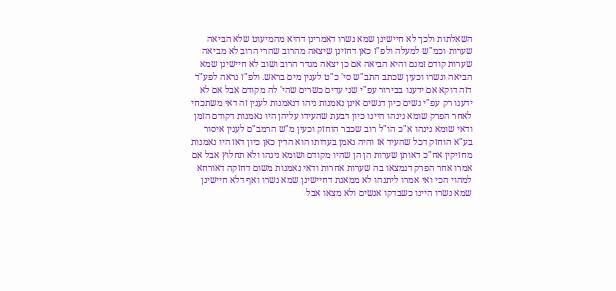השאלתות ולכך לא חיישינן שמא נשרו דאמרינן דהיא מהמיעוט שלא הביאה שערות וכמ"ש למעלה ולפ"ז כאן דחזינן שיצאה מהרוב שהרי הרוב לא מביאה שערות קודם זמנם והיא הביאה אם כן יצאה מגדר הרוב ושוב לא חיישינן שמא הביאה ונשרו וכעין שכתב התב"ש סי' כ"ט לענין מים בראש. ולפ"ז נראה לפע"ד דזה דוקא אם ידענו בבירור עפ"י שני עדים כשרים שהי' לה מקודם אבל אם לא ידענו רק עפ"י נשים כיון דנשים אינן נאמנות ניהו דנאמנות לענין זה דאי משתכחי לאחר הפרק שומא נינהו היינו כיון דבעת שהעידו עליהן היו נאמנות דקודם הזמן ודאי שומא נינהו א"כ הו"ל רוב שכבר הוחזק וכעין מ"ש הרמב"ם לענין איסור בע"א הוחזק דכל שהעיד אז והיה נאמן בעדותו הוא הדין כאן כיון דאז היו נאמנות מחזיקין אח"כ דאותן שערות הן הן שהיו מקודם ושומא נינהו ולא תחלוץ אבל אם אמרו אחר הפרק דנמצאו בה שערות אחרות ודאי נאמנות משום דחזקה דאורחא למהוי הכי ואי אמרו ליתנהו לא ממאנת דחיישינן שמא נשרו ואף דלא חיישינן שמא נשרו היינו כשבדקו אנשים ולא מצאו אבל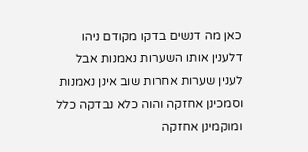כאן מה דנשים בדקו מקודם ניהו דלענין אותו השערות נאמנות אבל לענין שערות אחרות שוב אינן נאמנות וסמכינן אחזקה והוה כלא נבדקה כלל ומוקמינן אחזקה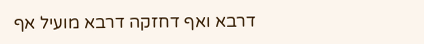דרבא ואף דחזקה דרבא מועיל אף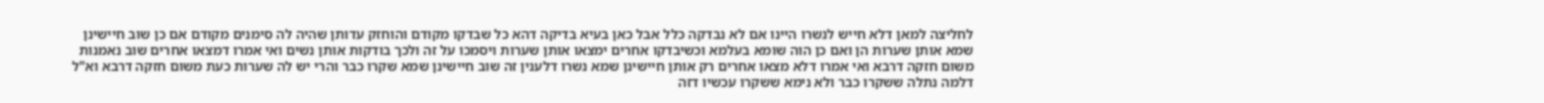לחליצה למאן דלא חייש לנשרו היינו אם לא נבדקה כלל אבל כאן בעיא בדיקה דהא כל שבדקו מקודם והוחזק עדותן שהיה לה סימנים מקודם אם כן שוב חיישינן שמא אותן שערות הן ואם כן הוה שומא בעלמא וכשיבדקו אחרים ימצאו אותן שערות ויסמכו על זה ולכך בודקות אותן נשים ואי אמרו דמצאו אחרים שוב נאמנות משום חזקה דרבא ואי אמרו דלא מצאו אחרים רק אותן חיישינן שמא נשרו דלענין זה שוב חיישינן שמא שקרו כבר והרי יש לה שערות כעת משום חזקה דרבא וא"ל דלמה נתלה ששקרו כבר ולא נימא ששקרו עכשיו דזה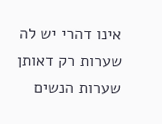אינו דהרי יש לה שערות רק דאותן שערות הנשים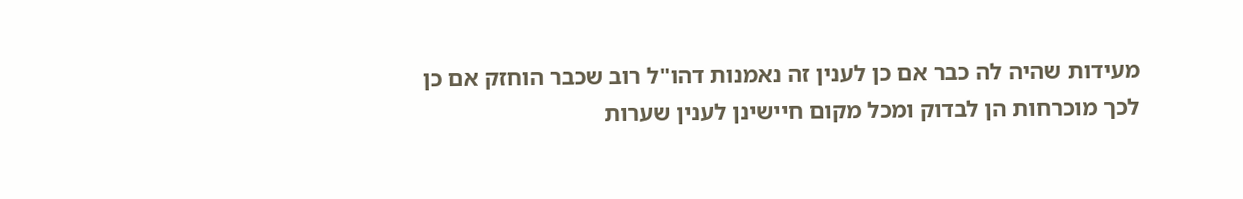מעידות שהיה לה כבר אם כן לענין זה נאמנות דהו"ל רוב שכבר הוחזק אם כן לכך מוכרחות הן לבדוק ומכל מקום חיישינן לענין שערות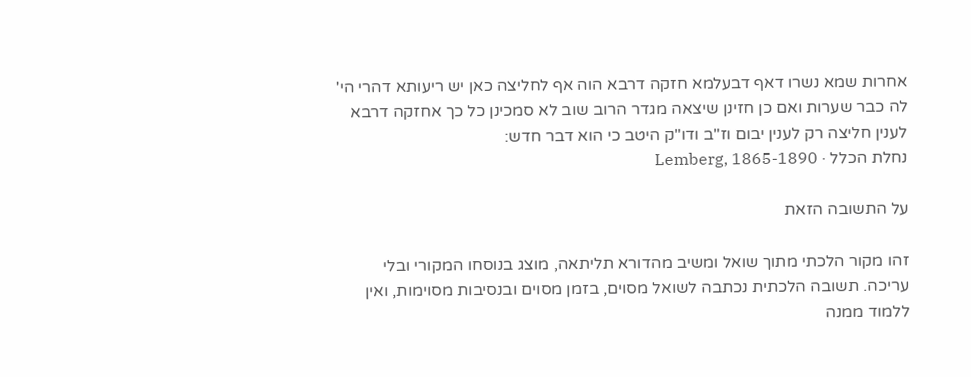אחרות שמא נשרו דאף דבעלמא חזקה דרבא הוה אף לחליצה כאן יש ריעותא דהרי הי' לה כבר שערות ואם כן חזינן שיצאה מגדר הרוב שוב לא סמכינן כל כך אחזקה דרבא לענין חליצה רק לענין יבום וז"ב ודו"ק היטב כי הוא דבר חדש:
נחלת הכלל · Lemberg, 1865-1890

על התשובה הזאת

זהו מקור הלכתי מתוך שואל ומשיב מהדורא תליתאה, מוצג בנוסחו המקורי ובלי עריכה. תשובה הלכתית נכתבה לשואל מסוים, בזמן מסוים ובנסיבות מסוימות, ואין ללמוד ממנה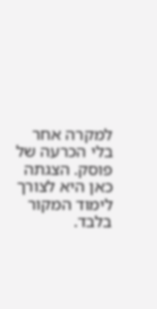למקרה אחר בלי הכרעה של פוסק. הצגתה כאן היא לצורך לימוד המקור בלבד.